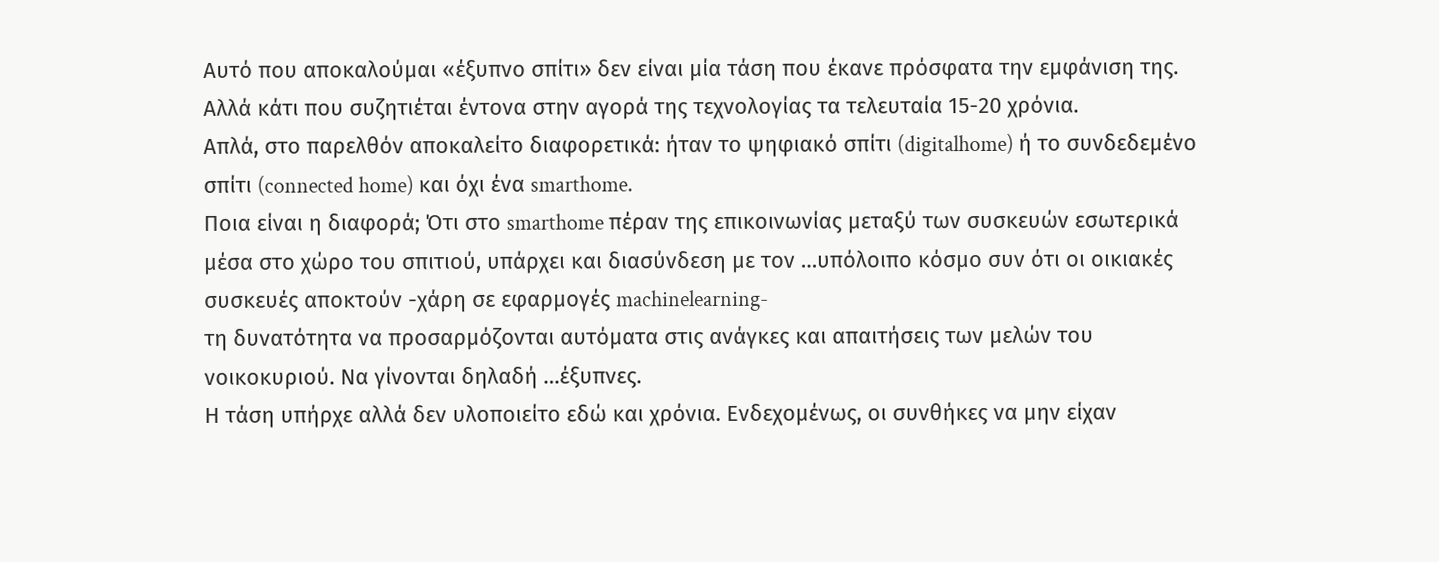Αυτό που αποκαλούμαι «έξυπνο σπίτι» δεν είναι μία τάση που έκανε πρόσφατα την εμφάνιση της. Αλλά κάτι που συζητιέται έντονα στην αγορά της τεχνολογίας τα τελευταία 15-20 χρόνια.
Απλά, στο παρελθόν αποκαλείτο διαφορετικά: ήταν το ψηφιακό σπίτι (digitalhome) ή το συνδεδεμένο σπίτι (connected home) και όχι ένα smarthome.
Ποια είναι η διαφορά; Ότι στο smarthome πέραν της επικοινωνίας μεταξύ των συσκευών εσωτερικά μέσα στο χώρο του σπιτιού, υπάρχει και διασύνδεση με τον …υπόλοιπο κόσμο συν ότι οι οικιακές συσκευές αποκτούν -χάρη σε εφαρμογές machinelearning-
τη δυνατότητα να προσαρμόζονται αυτόματα στις ανάγκες και απαιτήσεις των μελών του νοικοκυριού. Να γίνονται δηλαδή …έξυπνες.
Η τάση υπήρχε αλλά δεν υλοποιείτο εδώ και χρόνια. Ενδεχομένως, οι συνθήκες να μην είχαν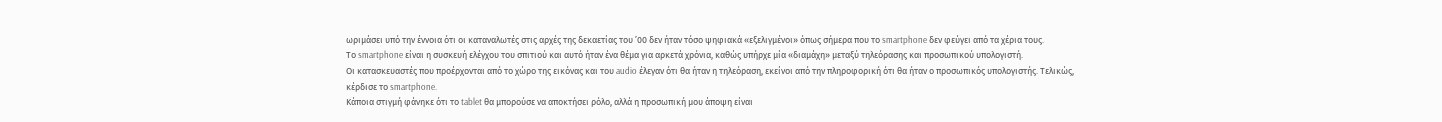ωριμάσει υπό την έννοια ότι οι καταναλωτές στις αρχές της δεκαετίας του ’00 δεν ήταν τόσο ψηφιακά «εξελιγμένοι» όπως σήμερα που το smartphone δεν φεύγει από τα χέρια τους.
Το smartphone είναι η συσκευή ελέγχου του σπιτιού και αυτό ήταν ένα θέμα για αρκετά χρόνια, καθώς υπήρχε μία «διαμάχη» μεταξύ τηλεόρασης και προσωπικού υπολογιστή.
Οι κατασκευαστές που προέρχονται από το χώρο της εικόνας και του audio έλεγαν ότι θα ήταν η τηλεόραση, εκείνοι από την πληροφορική ότι θα ήταν ο προσωπικός υπολογιστής. Τελικώς, κέρδισε το smartphone.
Κάποια στιγμή φάνηκε ότι το tablet θα μπορούσε να αποκτήσει ρόλο, αλλά η προσωπική μου άποψη είναι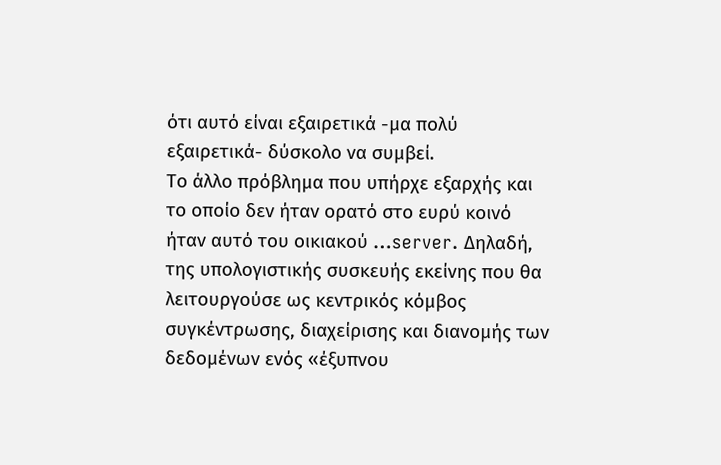ότι αυτό είναι εξαιρετικά -μα πολύ εξαιρετικά- δύσκολο να συμβεί.
Το άλλο πρόβλημα που υπήρχε εξαρχής και το οποίο δεν ήταν ορατό στο ευρύ κοινό ήταν αυτό του οικιακού …server. Δηλαδή, της υπολογιστικής συσκευής εκείνης που θα λειτουργούσε ως κεντρικός κόμβος συγκέντρωσης, διαχείρισης και διανομής των δεδομένων ενός «έξυπνου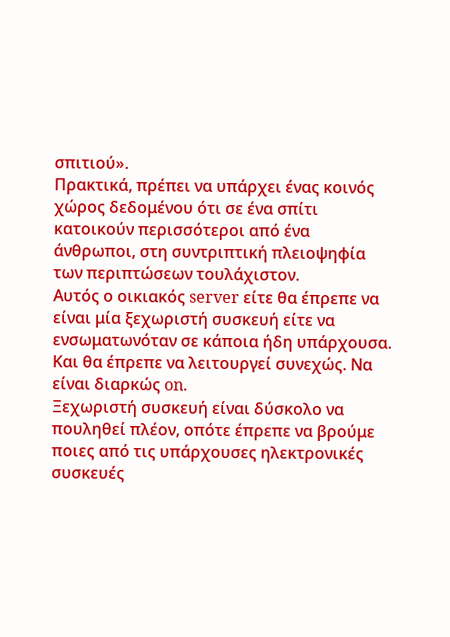σπιτιού».
Πρακτικά, πρέπει να υπάρχει ένας κοινός χώρος δεδομένου ότι σε ένα σπίτι κατοικούν περισσότεροι από ένα άνθρωποι, στη συντριπτική πλειοψηφία των περιπτώσεων τουλάχιστον.
Αυτός ο οικιακός server είτε θα έπρεπε να είναι μία ξεχωριστή συσκευή είτε να ενσωματωνόταν σε κάποια ήδη υπάρχουσα. Και θα έπρεπε να λειτουργεί συνεχώς. Να είναι διαρκώς on.
Ξεχωριστή συσκευή είναι δύσκολο να πουληθεί πλέον, οπότε έπρεπε να βρούμε ποιες από τις υπάρχουσες ηλεκτρονικές συσκευές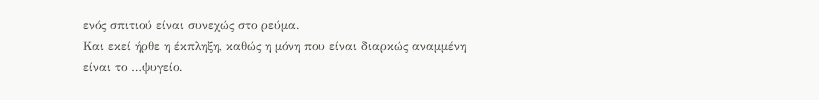ενός σπιτιού είναι συνεχώς στο ρεύμα.
Και εκεί ήρθε η έκπληξη, καθώς η μόνη που είναι διαρκώς αναμμένη είναι το …ψυγείο.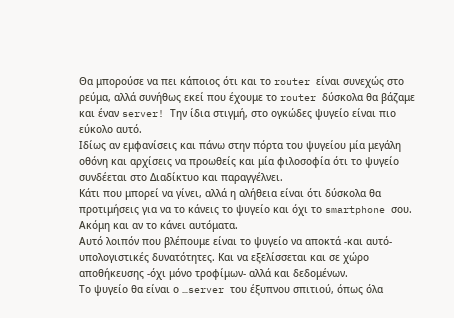Θα μπορούσε να πει κάποιος ότι και το router είναι συνεχώς στο ρεύμα, αλλά συνήθως εκεί που έχουμε το router δύσκολα θα βάζαμε και έναν server! Την ίδια στιγμή, στο ογκώδες ψυγείο είναι πιο εύκολο αυτό.
Ιδίως αν εμφανίσεις και πάνω στην πόρτα του ψυγείου μία μεγάλη οθόνη και αρχίσεις να προωθείς και μία φιλοσοφία ότι το ψυγείο συνδέεται στο Διαδίκτυο και παραγγέλνει.
Κάτι που μπορεί να γίνει, αλλά η αλήθεια είναι ότι δύσκολα θα προτιμήσεις για να το κάνεις το ψυγείο και όχι το smartphone σου. Ακόμη και αν το κάνει αυτόματα.
Αυτό λοιπόν που βλέπουμε είναι το ψυγείο να αποκτά -και αυτό- υπολογιστικές δυνατότητες. Και να εξελίσσεται και σε χώρο αποθήκευσης -όχι μόνο τροφίμων- αλλά και δεδομένων.
Το ψυγείο θα είναι ο …server του έξυπνου σπιτιού, όπως όλα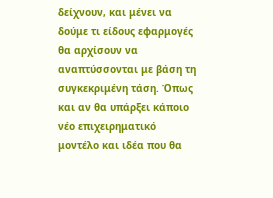δείχνουν, και μένει να δούμε τι είδους εφαρμογές θα αρχίσουν να αναπτύσσονται με βάση τη συγκεκριμένη τάση. Όπως και αν θα υπάρξει κάποιο νέο επιχειρηματικό μοντέλο και ιδέα που θα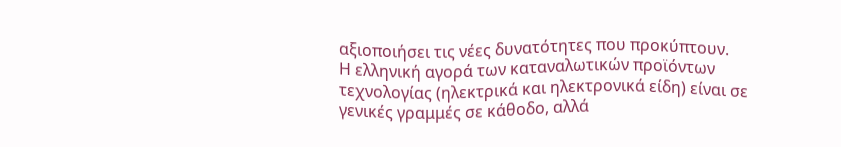αξιοποιήσει τις νέες δυνατότητες που προκύπτουν.
Η ελληνική αγορά των καταναλωτικών προϊόντων τεχνολογίας (ηλεκτρικά και ηλεκτρονικά είδη) είναι σε γενικές γραμμές σε κάθοδο, αλλά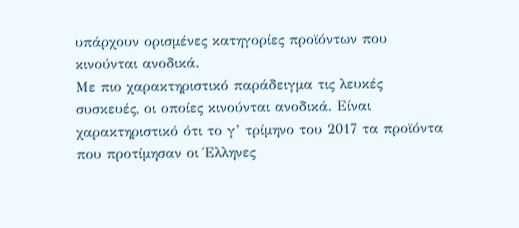υπάρχουν ορισμένες κατηγορίες προϊόντων που κινούνται ανοδικά.
Με πιο χαρακτηριστικό παράδειγμα τις λευκές συσκευές, οι οποίες κινούνται ανοδικά. Είναι χαρακτηριστικό ότι το γ’ τρίμηνο του 2017 τα προϊόντα που προτίμησαν οι Έλληνες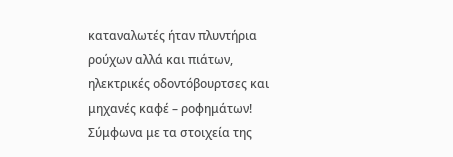καταναλωτές ήταν πλυντήρια ρούχων αλλά και πιάτων, ηλεκτρικές οδοντόβουρτσες και μηχανές καφέ – ροφημάτων!
Σύμφωνα με τα στοιχεία της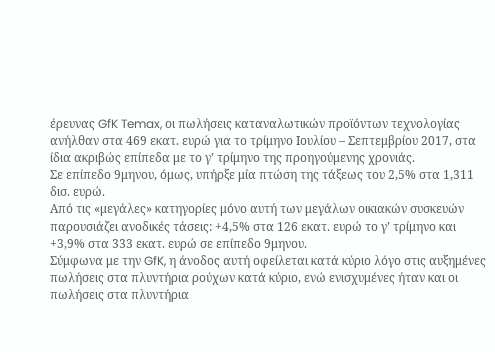έρευνας GfK Temax, οι πωλήσεις καταναλωτικών προϊόντων τεχνολογίας ανήλθαν στα 469 εκατ. ευρώ για το τρίμηνο Ιουλίου – Σεπτεμβρίου 2017, στα ίδια ακριβώς επίπεδα με το γ’ τρίμηνο της προηγούμενης χρονιάς.
Σε επίπεδο 9μηνου, όμως, υπήρξε μία πτώση της τάξεως του 2,5% στα 1,311 δισ. ευρώ.
Από τις «μεγάλες» κατηγορίες μόνο αυτή των μεγάλων οικιακών συσκευών παρουσιάζει ανοδικές τάσεις: +4,5% στα 126 εκατ. ευρώ το γ’ τρίμηνο και +3,9% στα 333 εκατ. ευρώ σε επίπεδο 9μηνου.
Σύμφωνα με την GfK, η άνοδος αυτή οφείλεται κατά κύριο λόγο στις αυξημένες πωλήσεις στα πλυντήρια ρούχων κατά κύριο, ενώ ενισχυμένες ήταν και οι πωλήσεις στα πλυντήρια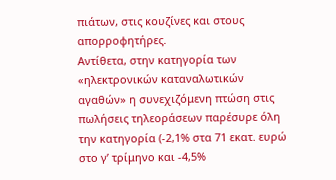πιάτων, στις κουζίνες και στους απορροφητήρες.
Αντίθετα, στην κατηγορία των «ηλεκτρονικών καταναλωτικών αγαθών» η συνεχιζόμενη πτώση στις πωλήσεις τηλεοράσεων παρέσυρε όλη την κατηγορία (-2,1% στα 71 εκατ. ευρώ στο γ’ τρίμηνο και -4,5%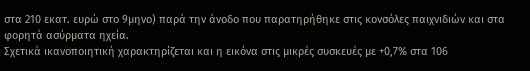στα 210 εκατ. ευρώ στο 9μηνο) παρά την άνοδο που παρατηρήθηκε στις κονσόλες παιχνιδιών και στα φορητά ασύρματα ηχεία.
Σχετικά ικανοποιητική χαρακτηρίζεται και η εικόνα στις μικρές συσκευές με +0,7% στα 106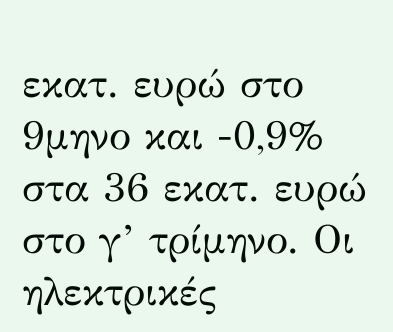εκατ. ευρώ στο 9μηνο και -0,9% στα 36 εκατ. ευρώ στο γ’ τρίμηνο. Οι ηλεκτρικές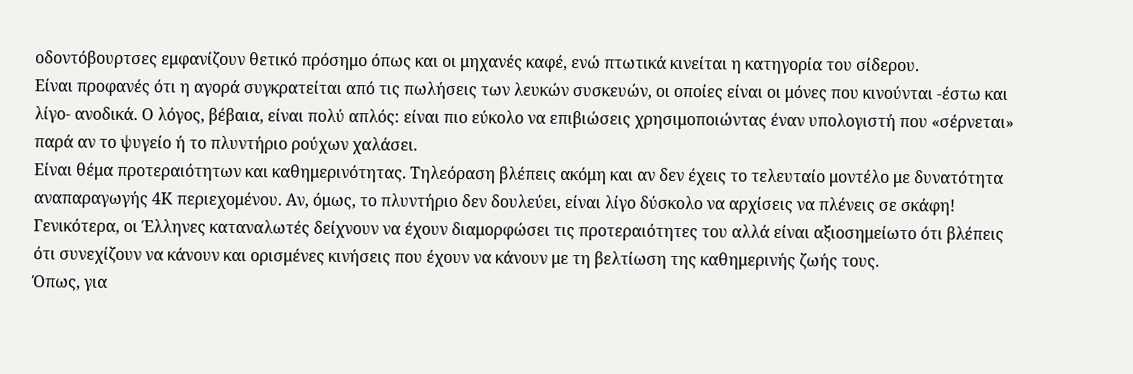οδοντόβουρτσες εμφανίζουν θετικό πρόσημο όπως και οι μηχανές καφέ, ενώ πτωτικά κινείται η κατηγορία του σίδερου.
Είναι προφανές ότι η αγορά συγκρατείται από τις πωλήσεις των λευκών συσκευών, οι οποίες είναι οι μόνες που κινούνται -έστω και λίγο- ανοδικά. Ο λόγος, βέβαια, είναι πολύ απλός: είναι πιο εύκολο να επιβιώσεις χρησιμοποιώντας έναν υπολογιστή που «σέρνεται» παρά αν το ψυγείο ή το πλυντήριο ρούχων χαλάσει.
Είναι θέμα προτεραιότητων και καθημερινότητας. Τηλεόραση βλέπεις ακόμη και αν δεν έχεις το τελευταίο μοντέλο με δυνατότητα αναπαραγωγής 4Κ περιεχομένου. Αν, όμως, το πλυντήριο δεν δουλεύει, είναι λίγο δύσκολο να αρχίσεις να πλένεις σε σκάφη!
Γενικότερα, οι Έλληνες καταναλωτές δείχνουν να έχουν διαμορφώσει τις προτεραιότητες του αλλά είναι αξιοσημείωτο ότι βλέπεις ότι συνεχίζουν να κάνουν και ορισμένες κινήσεις που έχουν να κάνουν με τη βελτίωση της καθημερινής ζωής τους.
Όπως, για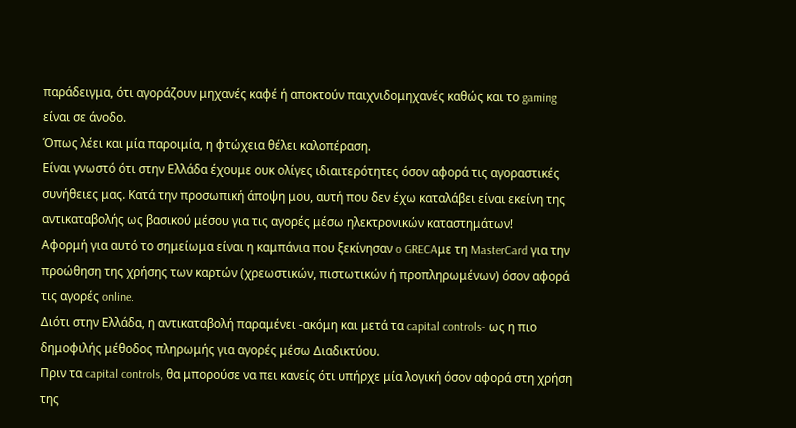παράδειγμα, ότι αγοράζουν μηχανές καφέ ή αποκτούν παιχνιδομηχανές καθώς και το gaming είναι σε άνοδο.
Όπως λέει και μία παροιμία, η φτώχεια θέλει καλοπέραση.
Είναι γνωστό ότι στην Ελλάδα έχουμε ουκ ολίγες ιδιαιτερότητες όσον αφορά τις αγοραστικές συνήθειες μας. Κατά την προσωπική άποψη μου, αυτή που δεν έχω καταλάβει είναι εκείνη της αντικαταβολής ως βασικού μέσου για τις αγορές μέσω ηλεκτρονικών καταστημάτων!
Αφορμή για αυτό το σημείωμα είναι η καμπάνια που ξεκίνησαν o GRECAμε τη MasterCard για την προώθηση της χρήσης των καρτών (χρεωστικών, πιστωτικών ή προπληρωμένων) όσον αφορά τις αγορές online.
Διότι στην Ελλάδα, η αντικαταβολή παραμένει -ακόμη και μετά τα capital controls- ως η πιο δημοφιλής μέθοδος πληρωμής για αγορές μέσω Διαδικτύου.
Πριν τα capital controls, θα μπορούσε να πει κανείς ότι υπήρχε μία λογική όσον αφορά στη χρήση της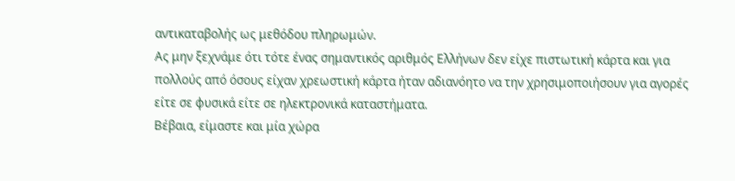αντικαταβολής ως μεθόδου πληρωμών.
Ας μην ξεχνάμε ότι τότε ένας σημαντικός αριθμός Ελλήνων δεν είχε πιστωτική κάρτα και για πολλούς από όσους είχαν χρεωστική κάρτα ήταν αδιανόητο να την χρησιμοποιήσουν για αγορές είτε σε φυσικά είτε σε ηλεκτρονικά καταστήματα.
Βέβαια, είμαστε και μία χώρα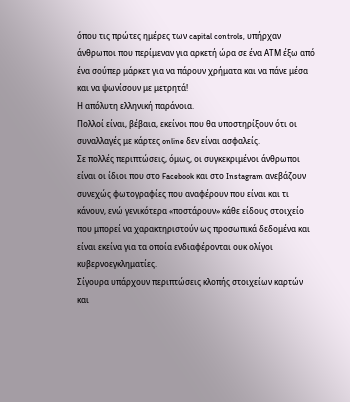όπου τις πρώτες ημέρες των capital controls, υπήρχαν άνθρωποι που περίμεναν για αρκετή ώρα σε ένα ΑΤΜ έξω από ένα σούπερ μάρκετ για να πάρουν χρήματα και να πάνε μέσα και να ψωνίσουν με μετρητά!
Η απόλυτη ελληνική παράνοια.
Πολλοί είναι, βέβαια, εκείνοι που θα υποστηρίξουν ότι οι συναλλαγές με κάρτες online δεν είναι ασφαλείς.
Σε πολλές περιπτώσεις, όμως, οι συγκεκριμένοι άνθρωποι είναι οι ίδιοι που στο Facebook και στο Instagram ανεβάζουν συνεχώς φωτογραφίες που αναφέρουν που είναι και τι κάνουν, ενώ γενικότερα «ποστάρουν» κάθε είδους στοιχείο που μπορεί να χαρακτηριστούν ως προσωπικά δεδομένα και είναι εκείνα για τα οποία ενδιαφέρονται ουκ ολίγοι κυβερνοεγκληματίες.
Σίγουρα υπάρχουν περιπτώσεις κλοπής στοιχείων καρτών και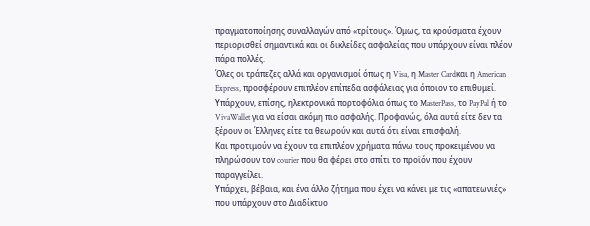πραγματοποίησης συναλλαγών από «τρίτους». Όμως, τα κρούσματα έχουν περιορισθεί σημαντικά και οι δικλείδες ασφαλείας που υπάρχουν είναι πλέον πάρα πολλές.
Όλες οι τράπεζες αλλά και οργανισμοί όπως η Visa, η Master Cardκαι η American Express, προσφέρουν επιπλέον επίπεδα ασφάλειας για όποιον το επιθυμεί.
Υπάρχουν, επίσης, ηλεκτρονικά πορτοφόλια όπως το MasterPass, το PayPal ή το VivaWallet για να είσαι ακόμη πιο ασφαλής. Προφανώς, όλα αυτά είτε δεν τα ξέρουν οι Έλληνες είτε τα θεωρούν και αυτά ότι είναι επισφαλή.
Και προτιμούν να έχουν τα επιπλέον χρήματα πάνω τους προκειμένου να πληρώσουν τον courier που θα φέρει στο σπίτι το προϊόν που έχουν παραγγείλει.
Υπάρχει, βέβαια, και ένα άλλο ζήτημα που έχει να κάνει με τις «απατεωνιές» που υπάρχουν στο Διαδίκτυο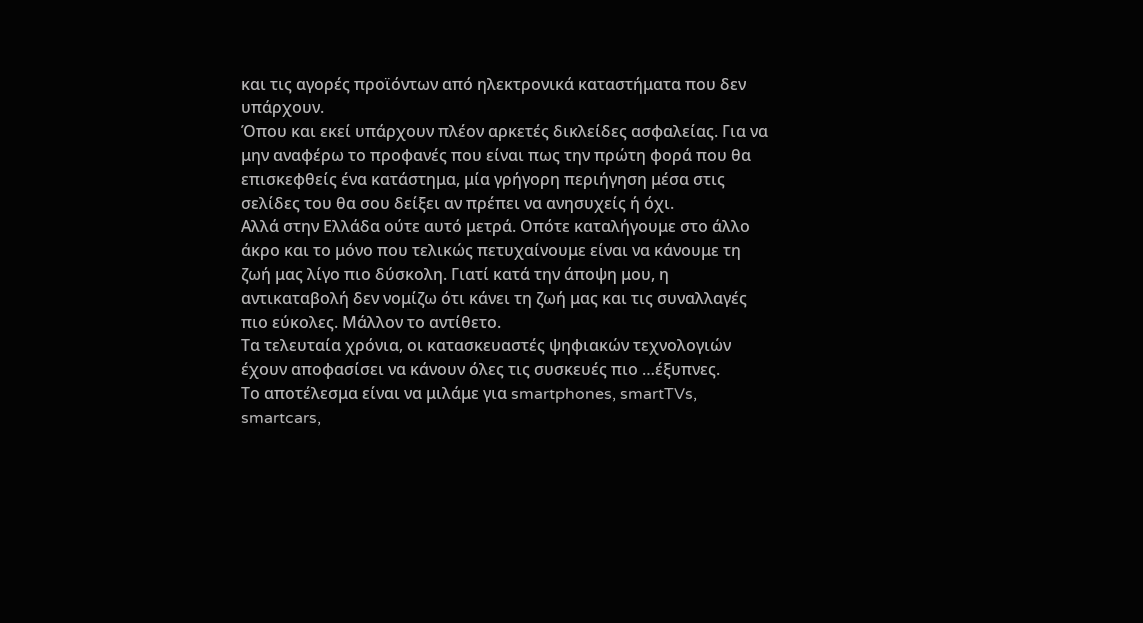και τις αγορές προϊόντων από ηλεκτρονικά καταστήματα που δεν υπάρχουν.
Όπου και εκεί υπάρχουν πλέον αρκετές δικλείδες ασφαλείας. Για να μην αναφέρω το προφανές που είναι πως την πρώτη φορά που θα επισκεφθείς ένα κατάστημα, μία γρήγορη περιήγηση μέσα στις σελίδες του θα σου δείξει αν πρέπει να ανησυχείς ή όχι.
Αλλά στην Ελλάδα ούτε αυτό μετρά. Οπότε καταλήγουμε στο άλλο άκρο και το μόνο που τελικώς πετυχαίνουμε είναι να κάνουμε τη ζωή μας λίγο πιο δύσκολη. Γιατί κατά την άποψη μου, η αντικαταβολή δεν νομίζω ότι κάνει τη ζωή μας και τις συναλλαγές πιο εύκολες. Μάλλον το αντίθετο.
Τα τελευταία χρόνια, οι κατασκευαστές ψηφιακών τεχνολογιών έχουν αποφασίσει να κάνουν όλες τις συσκευές πιο …έξυπνες.
Το αποτέλεσμα είναι να μιλάμε για smartphones, smartTVs, smartcars,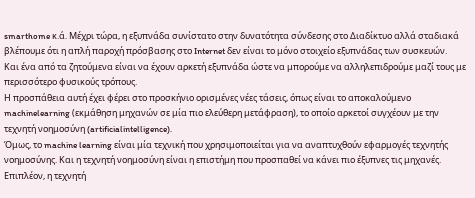smarthome κ.ά. Μέχρι τώρα, η εξυπνάδα συνίστατο στην δυνατότητα σύνδεσης στο Διαδίκτυο αλλά σταδιακά βλέπουμε ότι η απλή παροχή πρόσβασης στο Internet δεν είναι το μόνο στοιχείο εξυπνάδας των συσκευών.
Και ένα από τα ζητούμενα είναι να έχουν αρκετή εξυπνάδα ώστε να μπορούμε να αλληλεπιδρούμε μαζί τους με περισσότερο φυσικούς τρόπους.
Η προσπάθεια αυτή έχει φέρει στο προσκήνιο ορισμένες νέες τάσεις, όπως είναι το αποκαλούμενο machinelearning (εκμάθηση μηχανών σε μία πιο ελεύθερη μετάφραση), το οποίο αρκετοί συγχέουν με την τεχνητή νοημοσύνη (artificialintelligence).
Όμως, το machine learning είναι μία τεχνική που χρησιμοποιείται για να αναπτυχθούν εφαρμογές τεχνητής νοημοσύνης. Και η τεχνητή νοημοσύνη είναι η επιστήμη που προσπαθεί να κάνει πιο έξυπνες τις μηχανές.
Επιπλέον, η τεχνητή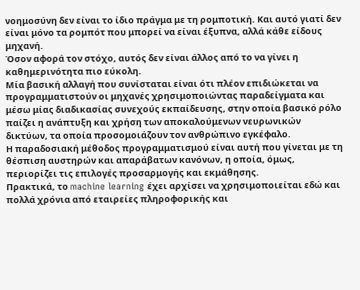νοημοσύνη δεν είναι το ίδιο πράγμα με τη ρομποτική. Και αυτό γιατί δεν είναι μόνο τα ρομπότ που μπορεί να είναι έξυπνα, αλλά κάθε είδους μηχανή.
Όσον αφορά τον στόχο, αυτός δεν είναι άλλος από το να γίνει η καθημερινότητα πιο εύκολη.
Μία βασική αλλαγή που συνίσταται είναι ότι πλέον επιδιώκεται να προγραμματιστούν οι μηχανές χρησιμοποιώντας παραδείγματα και μέσω μίας διαδικασίας συνεχούς εκπαίδευσης, στην οποία βασικό ρόλο παίζει η ανάπτυξη και χρήση των αποκαλούμενων νευρωνικών δικτύων, τα οποία προσομοιάζουν τον ανθρώπινο εγκέφαλο.
Η παραδοσιακή μέθοδος προγραμματισμού είναι αυτή που γίνεται με τη θέσπιση αυστηρών και απαράβατων κανόνων, η οποία, όμως, περιορίζει τις επιλογές προσαρμογής και εκμάθησης.
Πρακτικά, το machine learning έχει αρχίσει να χρησιμοποιείται εδώ και πολλά χρόνια από εταιρείες πληροφορικής και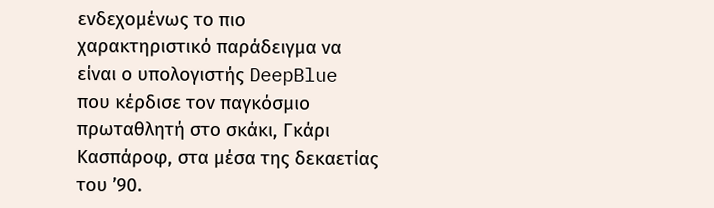ενδεχομένως το πιο χαρακτηριστικό παράδειγμα να είναι ο υπολογιστής DeepBlue που κέρδισε τον παγκόσμιο πρωταθλητή στο σκάκι, Γκάρι Κασπάροφ, στα μέσα της δεκαετίας του ’90.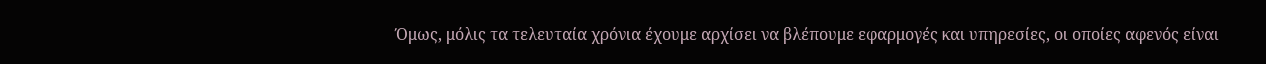Όμως, μόλις τα τελευταία χρόνια έχουμε αρχίσει να βλέπουμε εφαρμογές και υπηρεσίες, οι οποίες αφενός είναι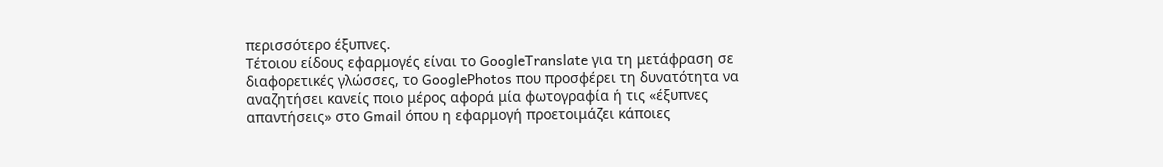περισσότερο έξυπνες.
Τέτοιου είδους εφαρμογές είναι το GoogleTranslate για τη μετάφραση σε διαφορετικές γλώσσες, το GooglePhotos που προσφέρει τη δυνατότητα να αναζητήσει κανείς ποιο μέρος αφορά μία φωτογραφία ή τις «έξυπνες απαντήσεις» στο Gmail όπου η εφαρμογή προετοιμάζει κάποιες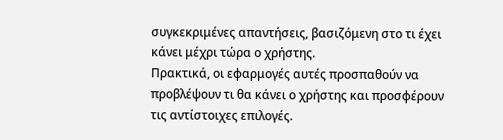συγκεκριμένες απαντήσεις, βασιζόμενη στο τι έχει κάνει μέχρι τώρα ο χρήστης.
Πρακτικά, οι εφαρμογές αυτές προσπαθούν να προβλέψουν τι θα κάνει ο χρήστης και προσφέρουν τις αντίστοιχες επιλογές.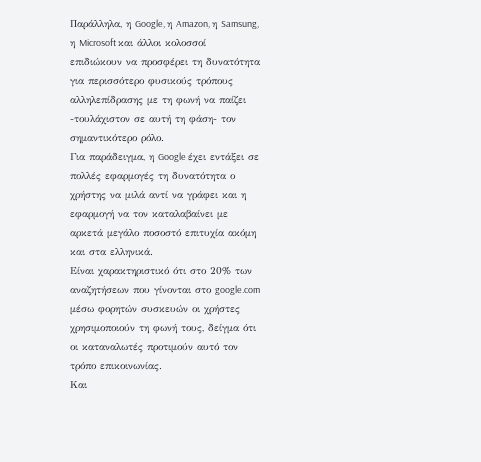Παράλληλα, η Google, η Amazon, η Samsung, η Microsoft και άλλοι κολοσσοί επιδιώκουν να προσφέρει τη δυνατότητα για περισσότερο φυσικούς τρόπους αλληλεπίδρασης με τη φωνή να παίζει -τουλάχιστον σε αυτή τη φάση- τον σημαντικότερο ρόλο.
Για παράδειγμα, η Google έχει εντάξει σε πολλές εφαρμογές τη δυνατότητα ο χρήστης να μιλά αντί να γράφει και η εφαρμογή να τον καταλαβαίνει με αρκετά μεγάλο ποσοστό επιτυχία ακόμη και στα ελληνικά.
Είναι χαρακτηριστικό ότι στο 20% των αναζητήσεων που γίνονται στο google.com μέσω φορητών συσκευών οι χρήστες χρησιμοποιούν τη φωνή τους, δείγμα ότι οι καταναλωτές προτιμούν αυτό τον τρόπο επικοινωνίας.
Και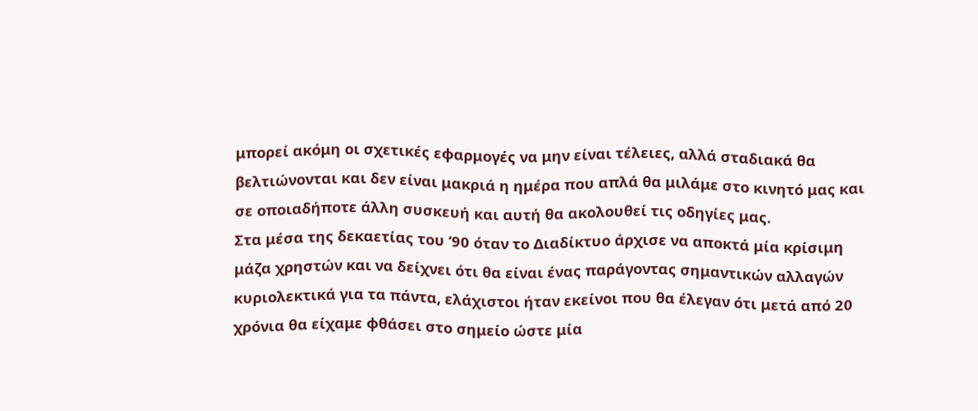μπορεί ακόμη οι σχετικές εφαρμογές να μην είναι τέλειες, αλλά σταδιακά θα βελτιώνονται και δεν είναι μακριά η ημέρα που απλά θα μιλάμε στο κινητό μας και σε οποιαδήποτε άλλη συσκευή και αυτή θα ακολουθεί τις οδηγίες μας.
Στα μέσα της δεκαετίας του ’90 όταν το Διαδίκτυο άρχισε να αποκτά μία κρίσιμη μάζα χρηστών και να δείχνει ότι θα είναι ένας παράγοντας σημαντικών αλλαγών κυριολεκτικά για τα πάντα, ελάχιστοι ήταν εκείνοι που θα έλεγαν ότι μετά από 20 χρόνια θα είχαμε φθάσει στο σημείο ώστε μία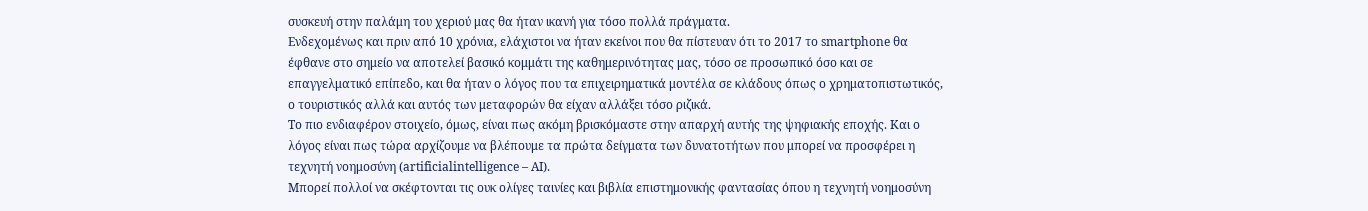συσκευή στην παλάμη του χεριού μας θα ήταν ικανή για τόσο πολλά πράγματα.
Ενδεχομένως και πριν από 10 χρόνια, ελάχιστοι να ήταν εκείνοι που θα πίστευαν ότι το 2017 το smartphone θα έφθανε στο σημείο να αποτελεί βασικό κομμάτι της καθημερινότητας μας, τόσο σε προσωπικό όσο και σε επαγγελματικό επίπεδο, και θα ήταν ο λόγος που τα επιχειρηματικά μοντέλα σε κλάδους όπως ο χρηματοπιστωτικός, ο τουριστικός αλλά και αυτός των μεταφορών θα είχαν αλλάξει τόσο ριζικά.
Το πιο ενδιαφέρον στοιχείο, όμως, είναι πως ακόμη βρισκόμαστε στην απαρχή αυτής της ψηφιακής εποχής. Και ο λόγος είναι πως τώρα αρχίζουμε να βλέπουμε τα πρώτα δείγματα των δυνατοτήτων που μπορεί να προσφέρει η τεχνητή νοημοσύνη (artificialintelligence – AI).
Μπορεί πολλοί να σκέφτονται τις ουκ ολίγες ταινίες και βιβλία επιστημονικής φαντασίας όπου η τεχνητή νοημοσύνη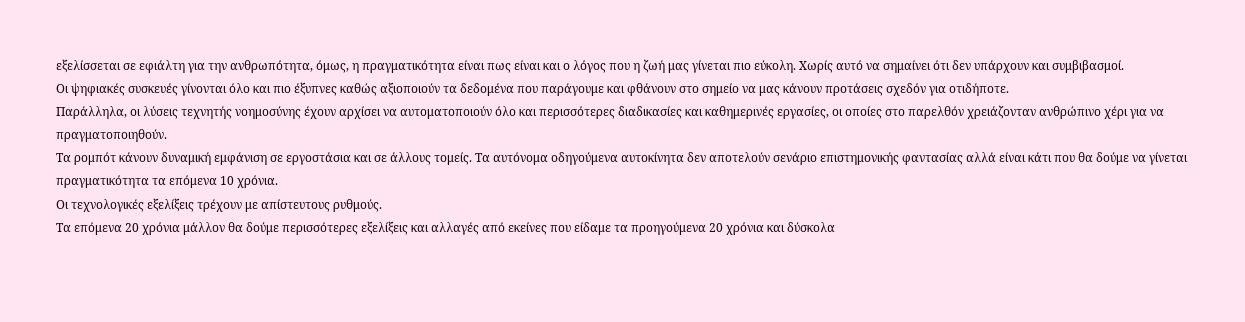εξελίσσεται σε εφιάλτη για την ανθρωπότητα, όμως, η πραγματικότητα είναι πως είναι και ο λόγος που η ζωή μας γίνεται πιο εύκολη. Χωρίς αυτό να σημαίνει ότι δεν υπάρχουν και συμβιβασμοί.
Οι ψηφιακές συσκευές γίνονται όλο και πιο έξυπνες καθώς αξιοποιούν τα δεδομένα που παράγουμε και φθάνουν στο σημείο να μας κάνουν προτάσεις σχεδόν για οτιδήποτε.
Παράλληλα, οι λύσεις τεχνητής νοημοσύνης έχουν αρχίσει να αυτοματοποιούν όλο και περισσότερες διαδικασίες και καθημερινές εργασίες, οι οποίες στο παρελθόν χρειάζονταν ανθρώπινο χέρι για να πραγματοποιηθούν.
Τα ρομπότ κάνουν δυναμική εμφάνιση σε εργοστάσια και σε άλλους τομείς. Τα αυτόνομα οδηγούμενα αυτοκίνητα δεν αποτελούν σενάριο επιστημονικής φαντασίας αλλά είναι κάτι που θα δούμε να γίνεται πραγματικότητα τα επόμενα 10 χρόνια.
Οι τεχνολογικές εξελίξεις τρέχουν με απίστευτους ρυθμούς.
Τα επόμενα 20 χρόνια μάλλον θα δούμε περισσότερες εξελίξεις και αλλαγές από εκείνες που είδαμε τα προηγούμενα 20 χρόνια και δύσκολα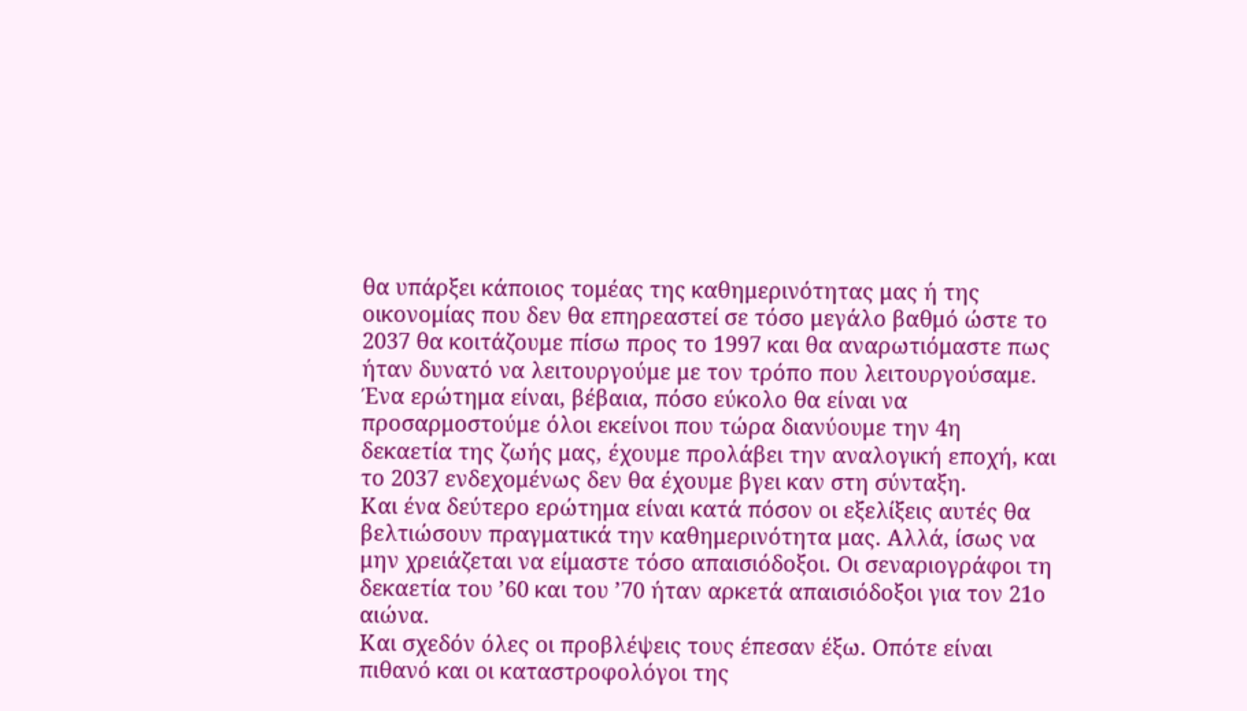θα υπάρξει κάποιος τομέας της καθημερινότητας μας ή της οικονομίας που δεν θα επηρεαστεί σε τόσο μεγάλο βαθμό ώστε το 2037 θα κοιτάζουμε πίσω προς το 1997 και θα αναρωτιόμαστε πως ήταν δυνατό να λειτουργούμε με τον τρόπο που λειτουργούσαμε.
Ένα ερώτημα είναι, βέβαια, πόσο εύκολο θα είναι να προσαρμοστούμε όλοι εκείνοι που τώρα διανύουμε την 4η δεκαετία της ζωής μας, έχουμε προλάβει την αναλογική εποχή, και το 2037 ενδεχομένως δεν θα έχουμε βγει καν στη σύνταξη.
Και ένα δεύτερο ερώτημα είναι κατά πόσον οι εξελίξεις αυτές θα βελτιώσουν πραγματικά την καθημερινότητα μας. Αλλά, ίσως να μην χρειάζεται να είμαστε τόσο απαισιόδοξοι. Οι σεναριογράφοι τη δεκαετία του ’60 και του ’70 ήταν αρκετά απαισιόδοξοι για τον 21ο αιώνα.
Και σχεδόν όλες οι προβλέψεις τους έπεσαν έξω. Οπότε είναι πιθανό και οι καταστροφολόγοι της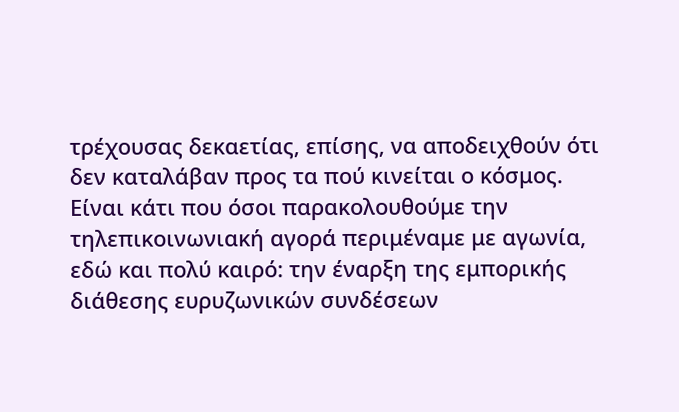τρέχουσας δεκαετίας, επίσης, να αποδειχθούν ότι δεν καταλάβαν προς τα πού κινείται ο κόσμος.
Είναι κάτι που όσοι παρακολουθούμε την τηλεπικοινωνιακή αγορά περιμέναμε με αγωνία, εδώ και πολύ καιρό: την έναρξη της εμπορικής διάθεσης ευρυζωνικών συνδέσεων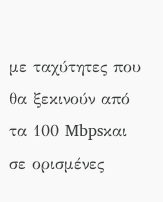με ταχύτητες που θα ξεκινούν από τα 100 Mbpsκαι σε ορισμένες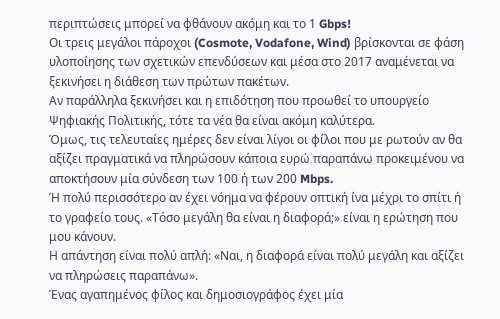περιπτώσεις μπορεί να φθάνουν ακόμη και το 1 Gbps!
Οι τρεις μεγάλοι πάροχοι (Cosmote, Vodafone, Wind) βρίσκονται σε φάση υλοποίησης των σχετικών επενδύσεων και μέσα στο 2017 αναμένεται να ξεκινήσει η διάθεση των πρώτων πακέτων.
Αν παράλληλα ξεκινήσει και η επιδότηση που προωθεί το υπουργείο Ψηφιακής Πολιτικής, τότε τα νέα θα είναι ακόμη καλύτερα.
Όμως, τις τελευταίες ημέρες δεν είναι λίγοι οι φίλοι που με ρωτούν αν θα αξίζει πραγματικά να πληρώσουν κάποια ευρώ παραπάνω προκειμένου να αποκτήσουν μία σύνδεση των 100 ή των 200 Mbps.
Ή πολύ περισσότερο αν έχει νόημα να φέρουν οπτική ίνα μέχρι το σπίτι ή το γραφείο τους. «Τόσο μεγάλη θα είναι η διαφορά;» είναι η ερώτηση που μου κάνουν.
Η απάντηση είναι πολύ απλή: «Ναι, η διαφορά είναι πολύ μεγάλη και αξίζει να πληρώσεις παραπάνω».
Ένας αγαπημένος φίλος και δημοσιογράφος έχει μία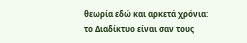θεωρία εδώ και αρκετά χρόνια: το Διαδίκτυο είναι σαν τους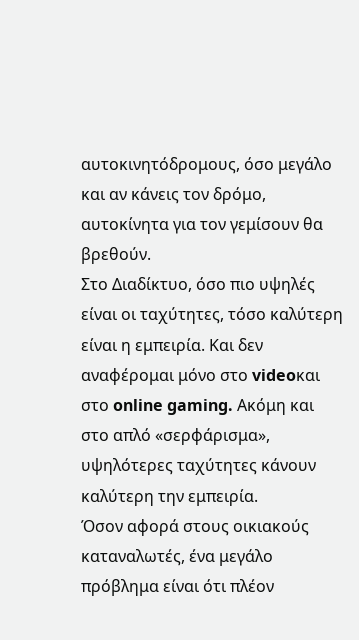αυτοκινητόδρομους, όσο μεγάλο και αν κάνεις τον δρόμο, αυτοκίνητα για τον γεμίσουν θα βρεθούν.
Στο Διαδίκτυο, όσο πιο υψηλές είναι οι ταχύτητες, τόσο καλύτερη είναι η εμπειρία. Και δεν αναφέρομαι μόνο στο videoκαι στο online gaming. Ακόμη και στο απλό «σερφάρισμα», υψηλότερες ταχύτητες κάνουν καλύτερη την εμπειρία.
Όσον αφορά στους οικιακούς καταναλωτές, ένα μεγάλο πρόβλημα είναι ότι πλέον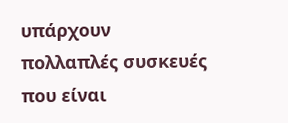υπάρχουν πολλαπλές συσκευές που είναι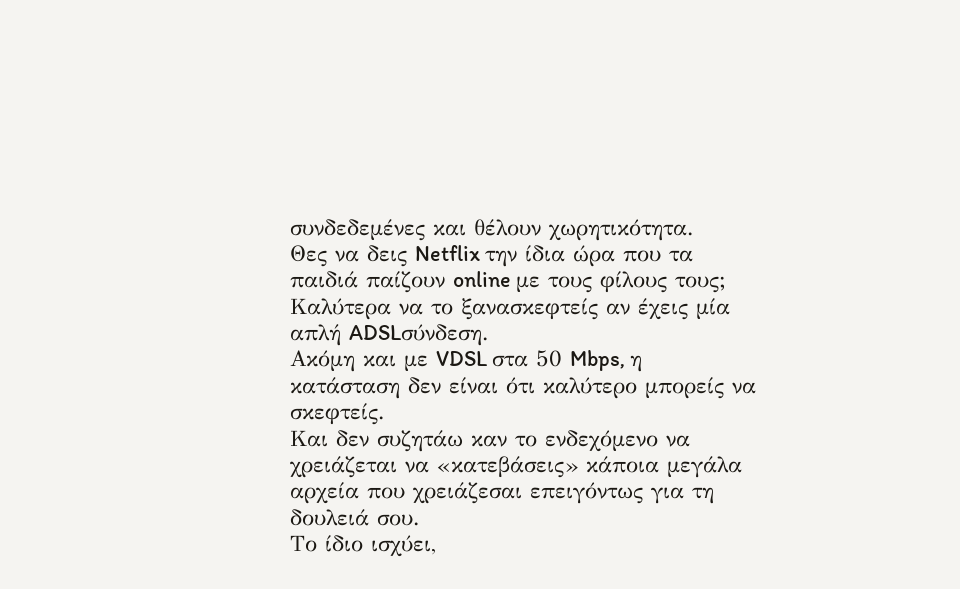συνδεδεμένες και θέλουν χωρητικότητα.
Θες να δεις Netflix την ίδια ώρα που τα παιδιά παίζουν online με τους φίλους τους; Καλύτερα να το ξανασκεφτείς αν έχεις μία απλή ADSLσύνδεση.
Ακόμη και με VDSL στα 50 Mbps, η κατάσταση δεν είναι ότι καλύτερο μπορείς να σκεφτείς.
Και δεν συζητάω καν το ενδεχόμενο να χρειάζεται να «κατεβάσεις» κάποια μεγάλα αρχεία που χρειάζεσαι επειγόντως για τη δουλειά σου.
Το ίδιο ισχύει,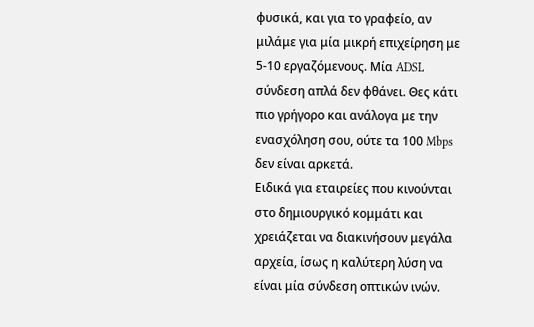φυσικά, και για το γραφείο, αν μιλάμε για μία μικρή επιχείρηση με 5-10 εργαζόμενους. Μία ADSL σύνδεση απλά δεν φθάνει. Θες κάτι πιο γρήγορο και ανάλογα με την ενασχόληση σου, ούτε τα 100 Mbps δεν είναι αρκετά.
Ειδικά για εταιρείες που κινούνται στο δημιουργικό κομμάτι και χρειάζεται να διακινήσουν μεγάλα αρχεία, ίσως η καλύτερη λύση να είναι μία σύνδεση οπτικών ινών.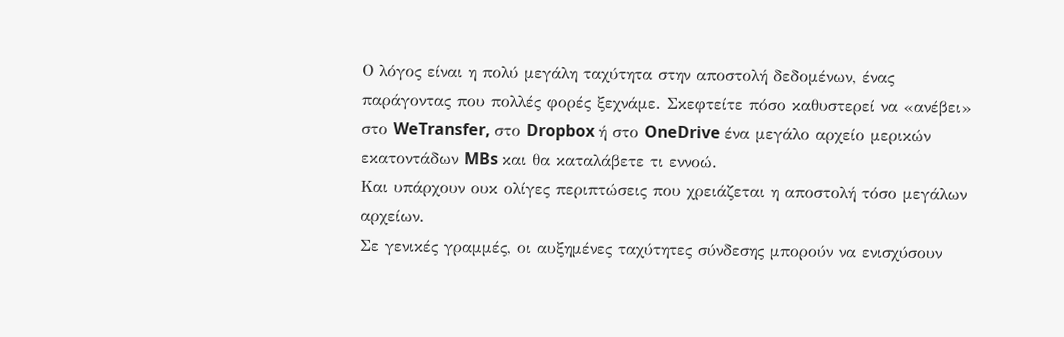Ο λόγος είναι η πολύ μεγάλη ταχύτητα στην αποστολή δεδομένων, ένας παράγοντας που πολλές φορές ξεχνάμε. Σκεφτείτε πόσο καθυστερεί να «ανέβει» στο WeTransfer, στο Dropbox ή στο OneDrive ένα μεγάλο αρχείο μερικών εκατοντάδων MBs και θα καταλάβετε τι εννοώ.
Και υπάρχουν ουκ ολίγες περιπτώσεις που χρειάζεται η αποστολή τόσο μεγάλων αρχείων.
Σε γενικές γραμμές, οι αυξημένες ταχύτητες σύνδεσης μπορούν να ενισχύσουν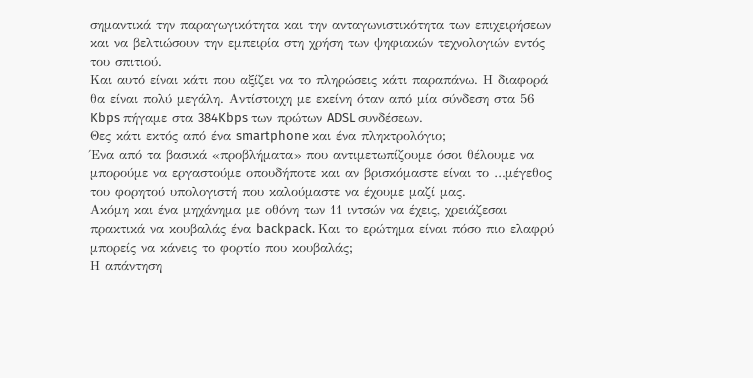σημαντικά την παραγωγικότητα και την ανταγωνιστικότητα των επιχειρήσεων και να βελτιώσουν την εμπειρία στη χρήση των ψηφιακών τεχνολογιών εντός του σπιτιού.
Και αυτό είναι κάτι που αξίζει να το πληρώσεις κάτι παραπάνω. Η διαφορά θα είναι πολύ μεγάλη. Αντίστοιχη με εκείνη όταν από μία σύνδεση στα 56 Kbps πήγαμε στα 384Kbps των πρώτων ADSL συνδέσεων.
Θες κάτι εκτός από ένα smartphone και ένα πληκτρολόγιο;
Ένα από τα βασικά «προβλήματα» που αντιμετωπίζουμε όσοι θέλουμε να μπορούμε να εργαστούμε οπουδήποτε και αν βρισκόμαστε είναι το …μέγεθος του φορητού υπολογιστή που καλούμαστε να έχουμε μαζί μας.
Ακόμη και ένα μηχάνημα με οθόνη των 11 ιντσών να έχεις, χρειάζεσαι πρακτικά να κουβαλάς ένα backpack. Και το ερώτημα είναι πόσο πιο ελαφρύ μπορείς να κάνεις το φορτίο που κουβαλάς;
Η απάντηση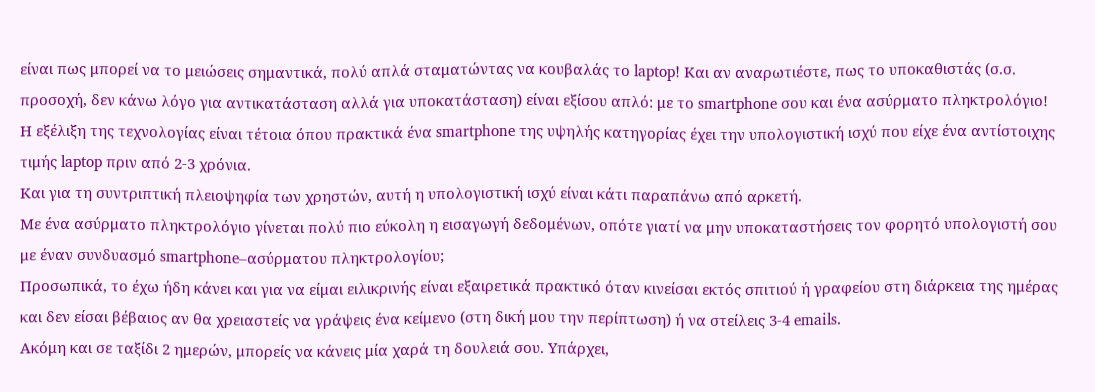είναι πως μπορεί να το μειώσεις σημαντικά, πολύ απλά σταματώντας να κουβαλάς το laptop! Και αν αναρωτιέστε, πως το υποκαθιστάς (σ.σ. προσοχή, δεν κάνω λόγο για αντικατάσταση αλλά για υποκατάσταση) είναι εξίσου απλό: με το smartphone σου και ένα ασύρματο πληκτρολόγιο!
Η εξέλιξη της τεχνολογίας είναι τέτοια όπου πρακτικά ένα smartphone της υψηλής κατηγορίας έχει την υπολογιστική ισχύ που είχε ένα αντίστοιχης τιμής laptop πριν από 2-3 χρόνια.
Και για τη συντριπτική πλειοψηφία των χρηστών, αυτή η υπολογιστική ισχύ είναι κάτι παραπάνω από αρκετή.
Με ένα ασύρματο πληκτρολόγιο γίνεται πολύ πιο εύκολη η εισαγωγή δεδομένων, οπότε γιατί να μην υποκαταστήσεις τον φορητό υπολογιστή σου με έναν συνδυασμό smartphone–ασύρματου πληκτρολογίου;
Προσωπικά, το έχω ήδη κάνει και για να είμαι ειλικρινής είναι εξαιρετικά πρακτικό όταν κινείσαι εκτός σπιτιού ή γραφείου στη διάρκεια της ημέρας και δεν είσαι βέβαιος αν θα χρειαστείς να γράψεις ένα κείμενο (στη δική μου την περίπτωση) ή να στείλεις 3-4 emails.
Ακόμη και σε ταξίδι 2 ημερών, μπορείς να κάνεις μία χαρά τη δουλειά σου. Υπάρχει,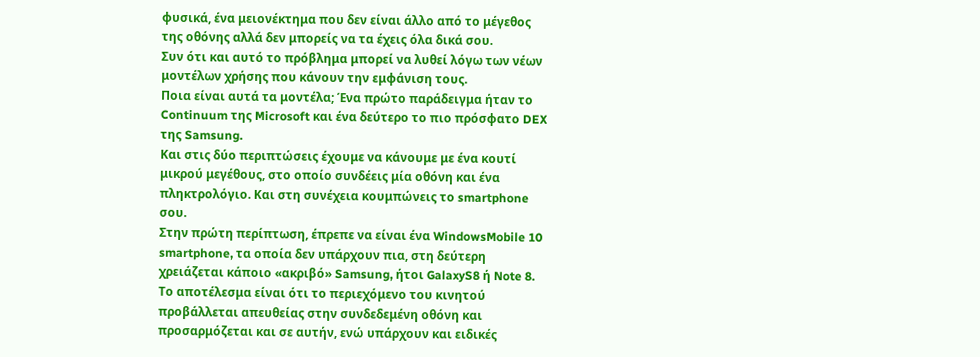φυσικά, ένα μειονέκτημα που δεν είναι άλλο από το μέγεθος της οθόνης αλλά δεν μπορείς να τα έχεις όλα δικά σου.
Συν ότι και αυτό το πρόβλημα μπορεί να λυθεί λόγω των νέων μοντέλων χρήσης που κάνουν την εμφάνιση τους.
Ποια είναι αυτά τα μοντέλα; Ένα πρώτο παράδειγμα ήταν το Continuum της Microsoft και ένα δεύτερο το πιο πρόσφατο DEX της Samsung.
Και στις δύο περιπτώσεις έχουμε να κάνουμε με ένα κουτί μικρού μεγέθους, στο οποίο συνδέεις μία οθόνη και ένα πληκτρολόγιο. Και στη συνέχεια κουμπώνεις το smartphone σου.
Στην πρώτη περίπτωση, έπρεπε να είναι ένα WindowsMobile 10 smartphone, τα οποία δεν υπάρχουν πια, στη δεύτερη χρειάζεται κάποιο «ακριβό» Samsung, ήτοι GalaxyS8 ή Note 8.
Το αποτέλεσμα είναι ότι το περιεχόμενο του κινητού προβάλλεται απευθείας στην συνδεδεμένη οθόνη και προσαρμόζεται και σε αυτήν, ενώ υπάρχουν και ειδικές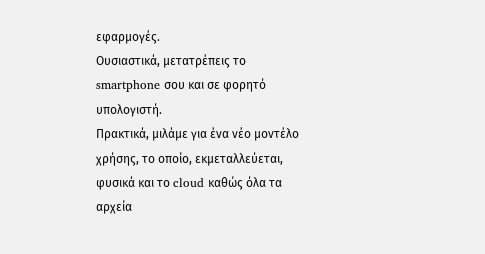εφαρμογές.
Ουσιαστικά, μετατρέπεις το smartphone σου και σε φορητό υπολογιστή.
Πρακτικά, μιλάμε για ένα νέο μοντέλο χρήσης, το οποίο, εκμεταλλεύεται, φυσικά και το cloud καθώς όλα τα αρχεία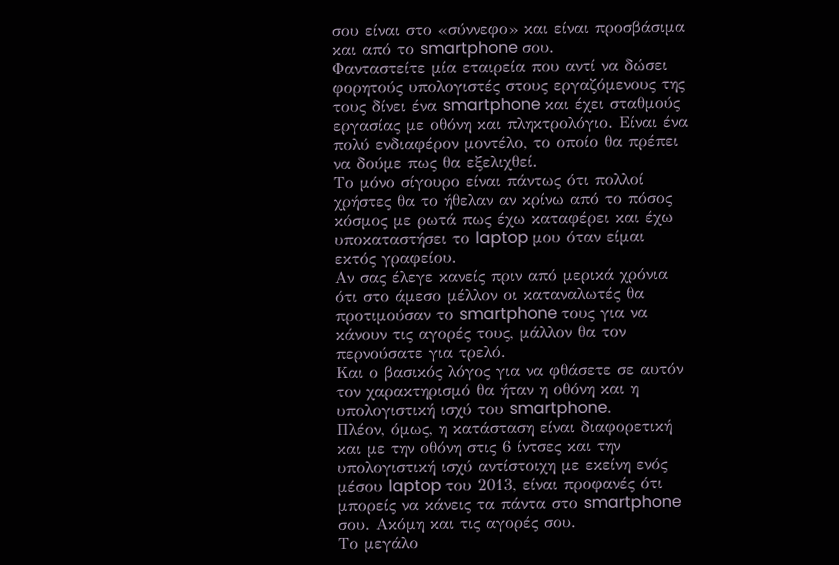σου είναι στο «σύννεφο» και είναι προσβάσιμα και από το smartphone σου.
Φανταστείτε μία εταιρεία που αντί να δώσει φορητούς υπολογιστές στους εργαζόμενους της τους δίνει ένα smartphone και έχει σταθμούς εργασίας με οθόνη και πληκτρολόγιο. Είναι ένα πολύ ενδιαφέρον μοντέλο, το οποίο θα πρέπει να δούμε πως θα εξελιχθεί.
Το μόνο σίγουρο είναι πάντως ότι πολλοί χρήστες θα το ήθελαν αν κρίνω από το πόσος κόσμος με ρωτά πως έχω καταφέρει και έχω υποκαταστήσει το laptop μου όταν είμαι εκτός γραφείου.
Αν σας έλεγε κανείς πριν από μερικά χρόνια ότι στο άμεσο μέλλον οι καταναλωτές θα προτιμούσαν το smartphone τους για να κάνουν τις αγορές τους, μάλλον θα τον περνούσατε για τρελό.
Και ο βασικός λόγος για να φθάσετε σε αυτόν τον χαρακτηρισμό θα ήταν η οθόνη και η υπολογιστική ισχύ του smartphone.
Πλέον, όμως, η κατάσταση είναι διαφορετική και με την οθόνη στις 6 ίντσες και την υπολογιστική ισχύ αντίστοιχη με εκείνη ενός μέσου laptop του 2013, είναι προφανές ότι μπορείς να κάνεις τα πάντα στο smartphone σου. Ακόμη και τις αγορές σου.
Το μεγάλο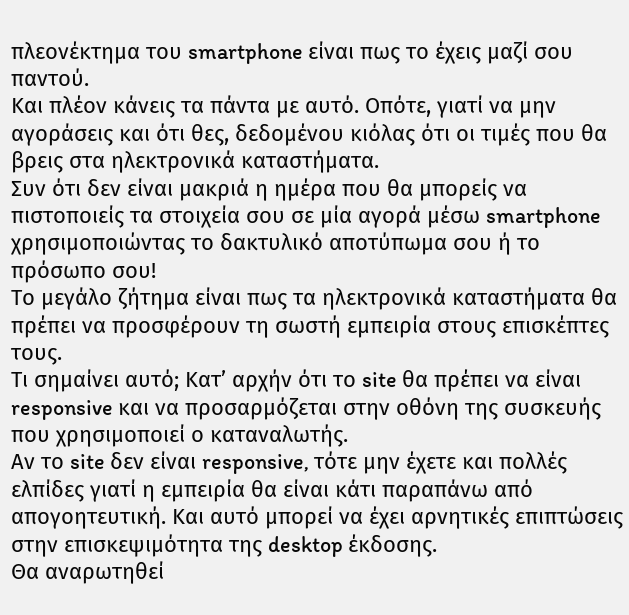πλεονέκτημα του smartphone είναι πως το έχεις μαζί σου παντού.
Και πλέον κάνεις τα πάντα με αυτό. Οπότε, γιατί να μην αγοράσεις και ότι θες, δεδομένου κιόλας ότι οι τιμές που θα βρεις στα ηλεκτρονικά καταστήματα.
Συν ότι δεν είναι μακριά η ημέρα που θα μπορείς να πιστοποιείς τα στοιχεία σου σε μία αγορά μέσω smartphone χρησιμοποιώντας το δακτυλικό αποτύπωμα σου ή το πρόσωπο σου!
Το μεγάλο ζήτημα είναι πως τα ηλεκτρονικά καταστήματα θα πρέπει να προσφέρουν τη σωστή εμπειρία στους επισκέπτες τους.
Τι σημαίνει αυτό; Κατ’ αρχήν ότι το site θα πρέπει να είναι responsive και να προσαρμόζεται στην οθόνη της συσκευής που χρησιμοποιεί ο καταναλωτής.
Αν το site δεν είναι responsive, τότε μην έχετε και πολλές ελπίδες γιατί η εμπειρία θα είναι κάτι παραπάνω από απογοητευτική. Και αυτό μπορεί να έχει αρνητικές επιπτώσεις στην επισκεψιμότητα της desktop έκδοσης.
Θα αναρωτηθεί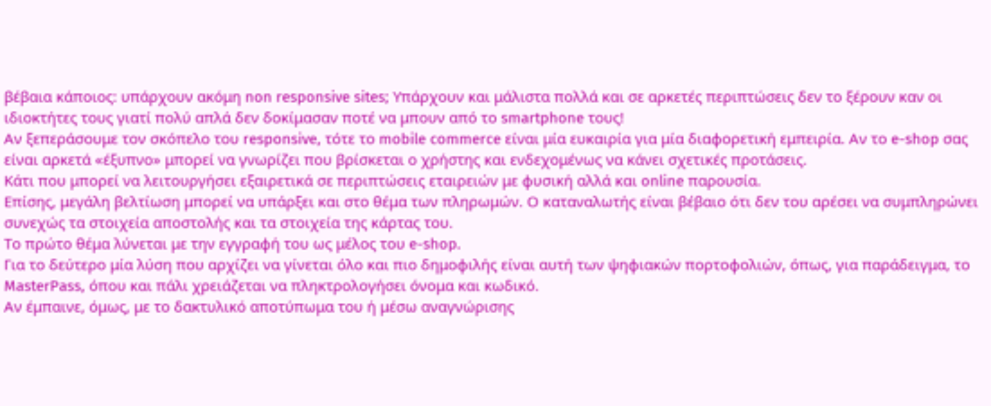βέβαια κάποιος: υπάρχουν ακόμη non responsive sites; Υπάρχουν και μάλιστα πολλά και σε αρκετές περιπτώσεις δεν το ξέρουν καν οι ιδιοκτήτες τους γιατί πολύ απλά δεν δοκίμασαν ποτέ να μπουν από το smartphone τους!
Αν ξεπεράσουμε τον σκόπελο του responsive, τότε το mobile commerce είναι μία ευκαιρία για μία διαφορετική εμπειρία. Αν το e-shop σας είναι αρκετά «έξυπνο» μπορεί να γνωρίζει που βρίσκεται ο χρήστης και ενδεχομένως να κάνει σχετικές προτάσεις.
Κάτι που μπορεί να λειτουργήσει εξαιρετικά σε περιπτώσεις εταιρειών με φυσική αλλά και online παρουσία.
Επίσης, μεγάλη βελτίωση μπορεί να υπάρξει και στο θέμα των πληρωμών. Ο καταναλωτής είναι βέβαιο ότι δεν του αρέσει να συμπληρώνει συνεχώς τα στοιχεία αποστολής και τα στοιχεία της κάρτας του.
Το πρώτο θέμα λύνεται με την εγγραφή του ως μέλος του e-shop.
Για το δεύτερο μία λύση που αρχίζει να γίνεται όλο και πιο δημοφιλής είναι αυτή των ψηφιακών πορτοφολιών, όπως, για παράδειγμα, το MasterPass, όπου και πάλι χρειάζεται να πληκτρολογήσει όνομα και κωδικό.
Αν έμπαινε, όμως, με το δακτυλικό αποτύπωμα του ή μέσω αναγνώρισης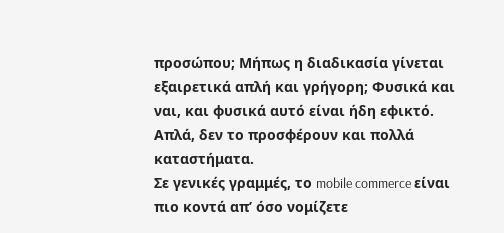προσώπου; Μήπως η διαδικασία γίνεται εξαιρετικά απλή και γρήγορη; Φυσικά και ναι, και φυσικά αυτό είναι ήδη εφικτό.
Απλά, δεν το προσφέρουν και πολλά καταστήματα.
Σε γενικές γραμμές, το mobile commerce είναι πιο κοντά απ’ όσο νομίζετε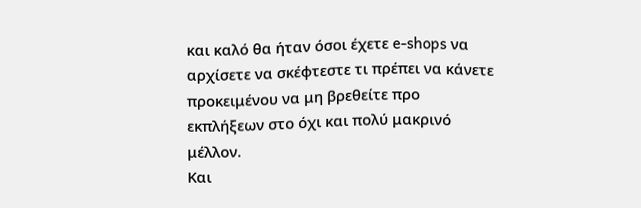και καλό θα ήταν όσοι έχετε e-shops να αρχίσετε να σκέφτεστε τι πρέπει να κάνετε προκειμένου να μη βρεθείτε προ εκπλήξεων στο όχι και πολύ μακρινό μέλλον.
Και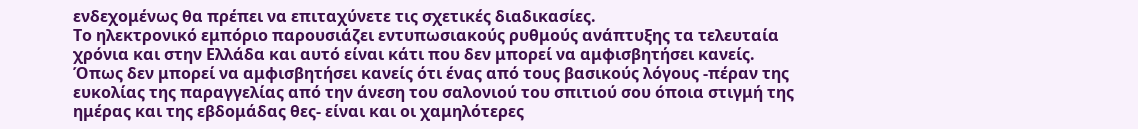ενδεχομένως θα πρέπει να επιταχύνετε τις σχετικές διαδικασίες.
Το ηλεκτρονικό εμπόριο παρουσιάζει εντυπωσιακούς ρυθμούς ανάπτυξης τα τελευταία χρόνια και στην Ελλάδα και αυτό είναι κάτι που δεν μπορεί να αμφισβητήσει κανείς.
Όπως δεν μπορεί να αμφισβητήσει κανείς ότι ένας από τους βασικούς λόγους -πέραν της ευκολίας της παραγγελίας από την άνεση του σαλονιού του σπιτιού σου όποια στιγμή της ημέρας και της εβδομάδας θες- είναι και οι χαμηλότερες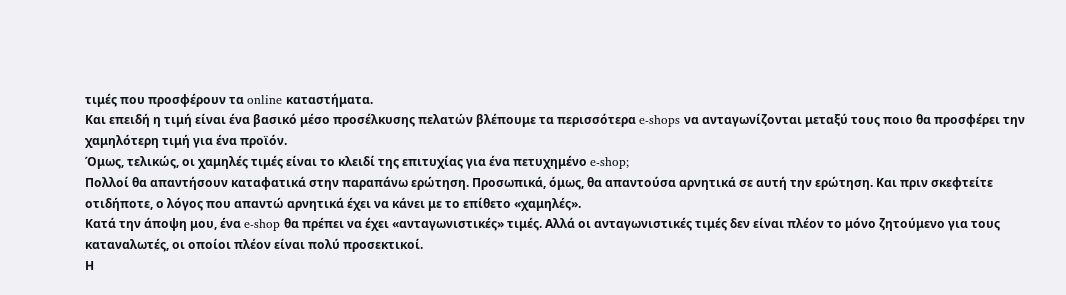τιμές που προσφέρουν τα online καταστήματα.
Και επειδή η τιμή είναι ένα βασικό μέσο προσέλκυσης πελατών βλέπουμε τα περισσότερα e-shops να ανταγωνίζονται μεταξύ τους ποιο θα προσφέρει την χαμηλότερη τιμή για ένα προϊόν.
Όμως, τελικώς, οι χαμηλές τιμές είναι το κλειδί της επιτυχίας για ένα πετυχημένο e-shop;
Πολλοί θα απαντήσουν καταφατικά στην παραπάνω ερώτηση. Προσωπικά, όμως, θα απαντούσα αρνητικά σε αυτή την ερώτηση. Και πριν σκεφτείτε οτιδήποτε, ο λόγος που απαντώ αρνητικά έχει να κάνει με το επίθετο «χαμηλές».
Κατά την άποψη μου, ένα e-shop θα πρέπει να έχει «ανταγωνιστικές» τιμές. Αλλά οι ανταγωνιστικές τιμές δεν είναι πλέον το μόνο ζητούμενο για τους καταναλωτές, οι οποίοι πλέον είναι πολύ προσεκτικοί.
Η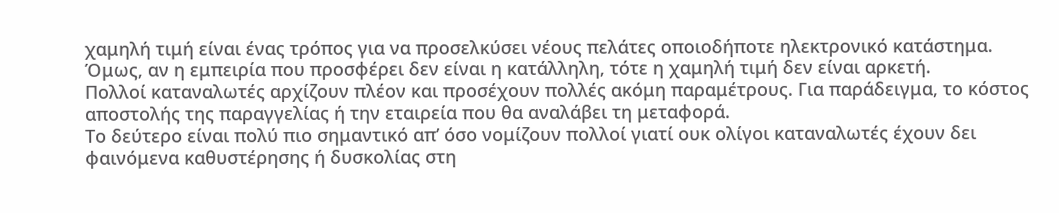χαμηλή τιμή είναι ένας τρόπος για να προσελκύσει νέους πελάτες οποιοδήποτε ηλεκτρονικό κατάστημα. Όμως, αν η εμπειρία που προσφέρει δεν είναι η κατάλληλη, τότε η χαμηλή τιμή δεν είναι αρκετή.
Πολλοί καταναλωτές αρχίζουν πλέον και προσέχουν πολλές ακόμη παραμέτρους. Για παράδειγμα, το κόστος αποστολής της παραγγελίας ή την εταιρεία που θα αναλάβει τη μεταφορά.
Το δεύτερο είναι πολύ πιο σημαντικό απ’ όσο νομίζουν πολλοί γιατί ουκ ολίγοι καταναλωτές έχουν δει φαινόμενα καθυστέρησης ή δυσκολίας στη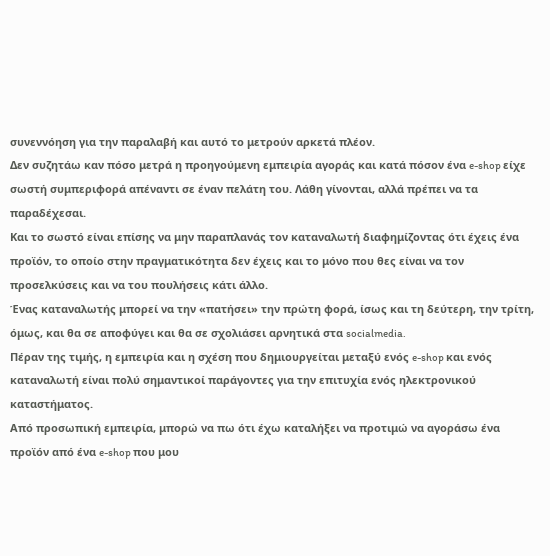συνεννόηση για την παραλαβή και αυτό το μετρούν αρκετά πλέον.
Δεν συζητάω καν πόσο μετρά η προηγούμενη εμπειρία αγοράς και κατά πόσον ένα e-shop είχε σωστή συμπεριφορά απέναντι σε έναν πελάτη του. Λάθη γίνονται, αλλά πρέπει να τα παραδέχεσαι.
Και το σωστό είναι επίσης να μην παραπλανάς τον καταναλωτή διαφημίζοντας ότι έχεις ένα προϊόν, το οποίο στην πραγματικότητα δεν έχεις και το μόνο που θες είναι να τον προσελκύσεις και να του πουλήσεις κάτι άλλο.
Ένας καταναλωτής μπορεί να την «πατήσει» την πρώτη φορά, ίσως και τη δεύτερη, την τρίτη, όμως, και θα σε αποφύγει και θα σε σχολιάσει αρνητικά στα socialmedia.
Πέραν της τιμής, η εμπειρία και η σχέση που δημιουργείται μεταξύ ενός e-shop και ενός καταναλωτή είναι πολύ σημαντικοί παράγοντες για την επιτυχία ενός ηλεκτρονικού καταστήματος.
Από προσωπική εμπειρία, μπορώ να πω ότι έχω καταλήξει να προτιμώ να αγοράσω ένα προϊόν από ένα e-shop που μου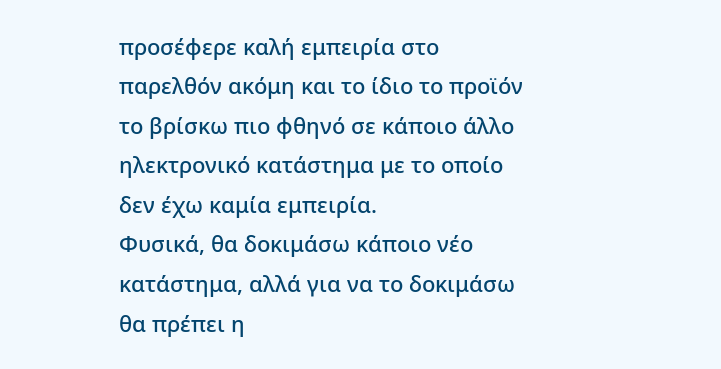προσέφερε καλή εμπειρία στο παρελθόν ακόμη και το ίδιο το προϊόν το βρίσκω πιο φθηνό σε κάποιο άλλο ηλεκτρονικό κατάστημα με το οποίο δεν έχω καμία εμπειρία.
Φυσικά, θα δοκιμάσω κάποιο νέο κατάστημα, αλλά για να το δοκιμάσω θα πρέπει η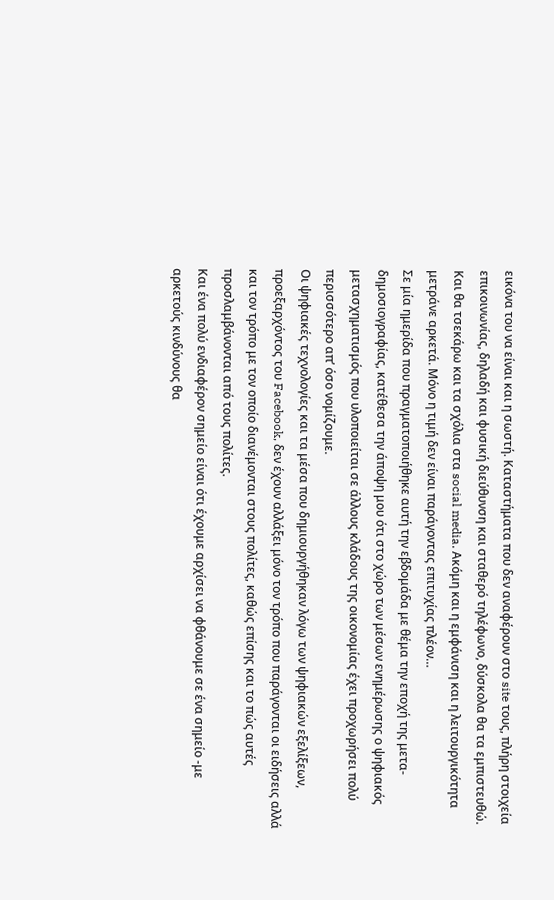εικόνα του να είναι και η σωστή. Καταστήματα που δεν αναφέρουν στο site τους, πλήρη στοιχεία επικοινωνίας, δηλαδή και φυσική διεύθυνση και σταθερό τηλέφωνο, δύσκολα θα τα εμπιστευθώ.
Και θα τσεκάρω και τα σχόλια στα social media. Ακόμη και η εμφάνιση και η λειτουργικότητα μετράνε αρκετά. Μόνο η τιμή δεν είναι παράγοντας επιτυχίας πλέον…
Σε μία ημερίδα που πραγματοποιήθηκε αυτή την εβδομάδα με θέμα την εποχή της μετα-δημοσιογραφίας, κατέθεσα την άποψη μου ότι στο χώρο των μέσων ενημέρωσης ο ψηφιακός μετασχηματισμός που υλοποιείται σε άλλους κλάδους της οικονομίας έχει προχωρήσει πολύ περισσότερο απ’ όσο νομίζουμε.
Οι ψηφιακές τεχνολογίες και τα μέσα που δημιουργήθηκαν λόγω των ψηφιακών εξελίξεων, προεξαρχόντος του Facebook, δεν έχουν αλλάξει μόνο τον τρόπο που παράγονται οι ειδήσεις αλλά και τον τρόπο με τον οποίο διανέμονται στους πολίτες, καθώς επίσης και το πώς αυτές προσλαμβάνονται από τους πολίτες.
Και ένα πολύ ενδιαφέρον σημείο είναι ότι έχουμε αρχίσει να φθάνουμε σε ένα σημείο -με αρκετούς κινδύνους θα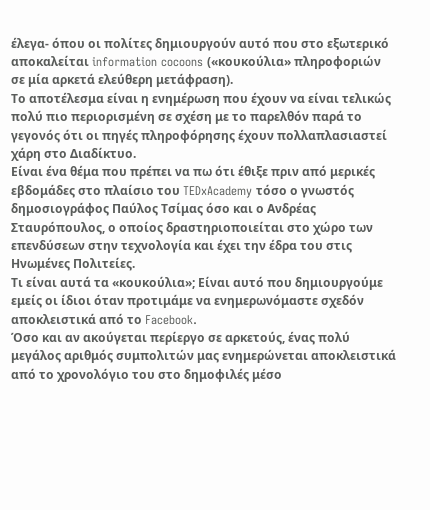έλεγα- όπου οι πολίτες δημιουργούν αυτό που στο εξωτερικό αποκαλείται information cocoons («κουκούλια» πληροφοριών σε μία αρκετά ελεύθερη μετάφραση).
Το αποτέλεσμα είναι η ενημέρωση που έχουν να είναι τελικώς πολύ πιο περιορισμένη σε σχέση με το παρελθόν παρά το γεγονός ότι οι πηγές πληροφόρησης έχουν πολλαπλασιαστεί χάρη στο Διαδίκτυο.
Είναι ένα θέμα που πρέπει να πω ότι έθιξε πριν από μερικές εβδομάδες στο πλαίσιο του TEDxAcademy τόσο ο γνωστός δημοσιογράφος Παύλος Τσίμας όσο και ο Ανδρέας Σταυρόπουλος, ο οποίος δραστηριοποιείται στο χώρο των επενδύσεων στην τεχνολογία και έχει την έδρα του στις Ηνωμένες Πολιτείες.
Τι είναι αυτά τα «κουκούλια»; Είναι αυτό που δημιουργούμε εμείς οι ίδιοι όταν προτιμάμε να ενημερωνόμαστε σχεδόν αποκλειστικά από το Facebook.
Όσο και αν ακούγεται περίεργο σε αρκετούς, ένας πολύ μεγάλος αριθμός συμπολιτών μας ενημερώνεται αποκλειστικά από το χρονολόγιο του στο δημοφιλές μέσο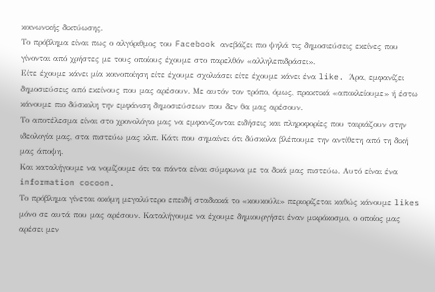κοινωνικής δικτύωσης.
Το πρόβλημα είναι πως ο αλγόριθμος του Facebook ανεβάζει πιο ψηλά τις δημοσιεύσεις εκείνες που γίνονται από χρήστες με τους οποίους έχουμε στο παρελθόν «αλληλεπιδράσει».
Είτε έχουμε κάνει μία κοινοποίηση είτε έχουμε σχολιάσει είτε έχουμε κάνει ένα like. Άρα, εμφανίζει δημοσιεύσεις από εκείνους που μας αρέσουν. Με αυτόν τον τρόπο, όμως, πρακτικά «αποκλείουμε» ή έστω κάνουμε πιο δύσκολη την εμφάνιση δημοσιεύσεων που δεν θα μας αρέσουν.
Το αποτέλεσμα είναι στο χρονολόγιο μας να εμφανίζονται ειδήσεις και πληροφορίες που ταιριάζουν στην ιδεολογία μας, στα πιστεύω μας κλπ. Κάτι που σημαίνει ότι δύσκολα βλέπουμε την αντίθετη από τη δική μας άποψη.
Και καταλήγουμε να νομίζουμε ότι τα πάντα είναι σύμφωνα με τα δικά μας πιστεύω. Αυτό είναι ένα information cocoon.
Το πρόβλημα γίνεται ακόμη μεγαλύτερο επειδή σταδιακά το «κουκούλι» περιορίζεται καθώς κάνουμε likes μόνο σε αυτά που μας αρέσουν. Καταλήγουμε να έχουμε δημιουργήσει έναν μικρόκοσμο, ο οποίος μας αρέσει μεν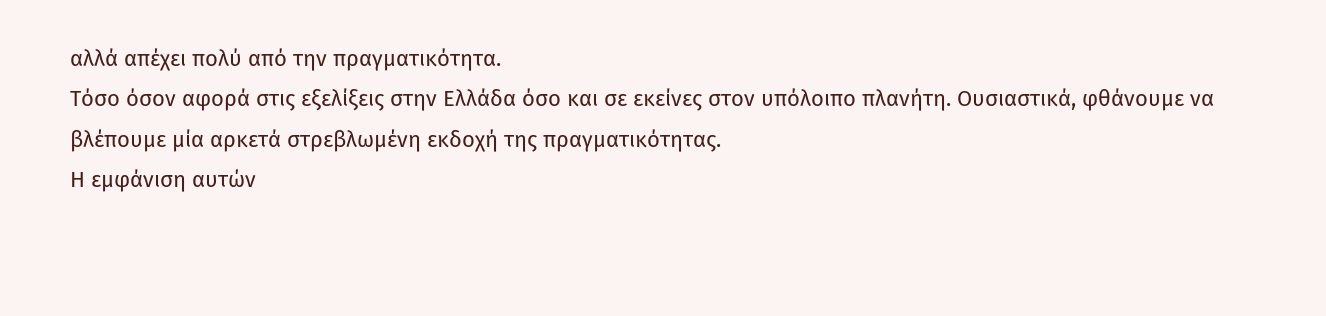αλλά απέχει πολύ από την πραγματικότητα.
Τόσο όσον αφορά στις εξελίξεις στην Ελλάδα όσο και σε εκείνες στον υπόλοιπο πλανήτη. Ουσιαστικά, φθάνουμε να βλέπουμε μία αρκετά στρεβλωμένη εκδοχή της πραγματικότητας.
Η εμφάνιση αυτών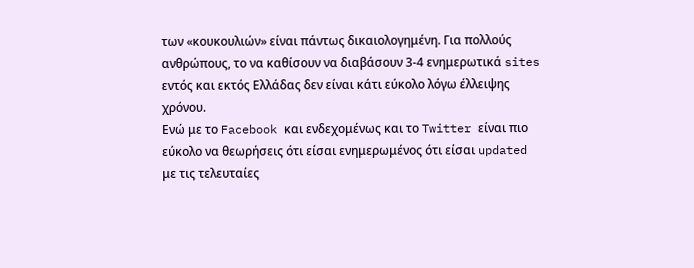των «κουκουλιών» είναι πάντως δικαιολογημένη. Για πολλούς ανθρώπους, το να καθίσουν να διαβάσουν 3-4 ενημερωτικά sites εντός και εκτός Ελλάδας δεν είναι κάτι εύκολο λόγω έλλειψης χρόνου.
Ενώ με το Facebook και ενδεχομένως και το Twitter είναι πιο εύκολο να θεωρήσεις ότι είσαι ενημερωμένος ότι είσαι updated με τις τελευταίες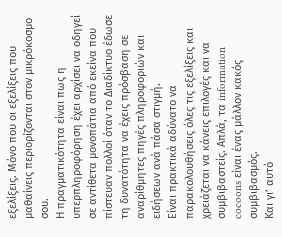εξελίξεις. Μόνο που οι εξελίξεις που μαθαίνεις περιορίζονται στον μικρόκοσμο σου.
Η πραγματικότητα είναι πως η υπερπληροφόρηση έχει αρχίσει να οδηγεί σε αντίθετα μονοπάτια από εκείνα που πίστευαν πολλοί όταν το Διαδίκτυο έδωσε τη δυνατότητα να έχεις πρόσβαση σε αναρίθμητες πηγές πληροφοριών και ειδήσεων ανά πάσα στιγμή.
Είναι πρακτικά αδύνατο να παρακολουθήσεις όλες τις εξελίξεις και χρειάζεται να κάνεις επιλογές και να συμβιβαστείς. Απλά, τα information cocoons είναι ένας μάλλον κακός συμβιβασμός.
Και γι’ αυτό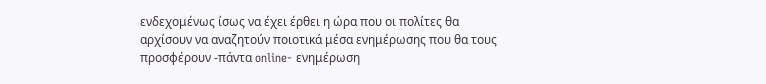ενδεχομένως ίσως να έχει έρθει η ώρα που οι πολίτες θα αρχίσουν να αναζητούν ποιοτικά μέσα ενημέρωσης που θα τους προσφέρουν -πάντα online- ενημέρωση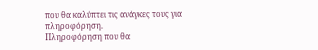που θα καλύπτει τις ανάγκες τους για πληροφόρηση.
Πληροφόρηση που θα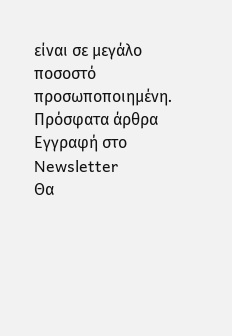είναι σε μεγάλο ποσοστό προσωποποιημένη.
Πρόσφατα άρθρα
Εγγραφή στο Newsletter
Θα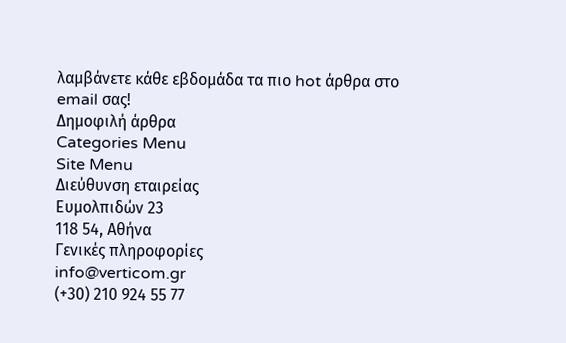λαμβάνετε κάθε εβδομάδα τα πιο hot άρθρα στο email σας!
Δημοφιλή άρθρα
Categories Menu
Site Menu
Διεύθυνση εταιρείας
Ευμολπιδών 23
118 54, Αθήνα
Γενικές πληροφορίες
info@verticom.gr
(+30) 210 924 55 77